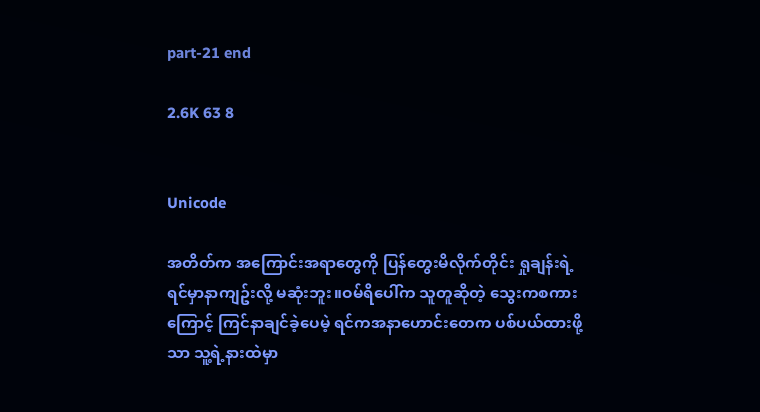part-21 end

2.6K 63 8


Unicode

အတိတ်က အကြောင်းအရာတွေကို ပြန်တွေးမိလိုက်တိုင်း ရှုချန်းရဲ့ ရင်မှာနာကျဥ်းလို့ မဆုံးဘူး။ဝမ်ရိပေါ်က သူတူဆိုတဲ့ သွေးကစကားကြောင့် ကြင်နာချင်ခဲ့ပေမဲ့ ရင်ကအနာဟောင်းတေက ပစ်ပယ်ထားဖို့သာ သူ့ရဲ့နားထဲမှာ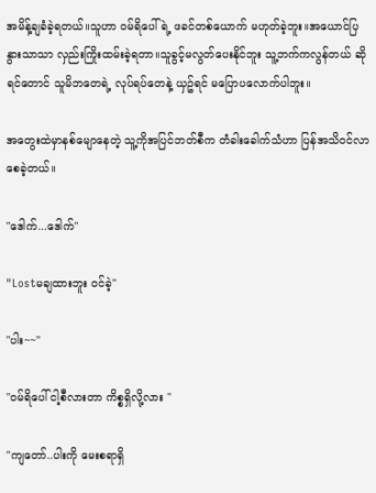အမိန့်ချခံခဲ့ရတယ်။သူဟာ ဝမ်ရိပေါ်ရဲ့ ဖခင်တစ်ယောက် မဟုတ်ခဲ့ဘူး။အယောင်ပြ နွားသာသာ လှည်းကြိုးထမ်းခဲ့ရတာ။သူခွင့်မလွတ်ပေးနိုင်ဘူး သူ့ဘက်ကလွန်တယ် ဆိုရင်တောင် သူမိဘတေရဲ့ လုပ်ရပ်တေနဲ့ ယှဥ်ရင် မပြောပလောက်ပါဘူး။

အတွေးထဲမှာနစ်မျောနေတဲ့ သူ့ကိုအပြင်ဘတ်စီက တံခါးခေါက်သံဟာ ပြန်အသိဝင်လာစေခဲ့တယ်။

"ဒေါက်...ဒေါက်"

"Lostမချထားဘူး ဝင်ခဲ့"

"ပါး~~"

"ဝမ်ရိပေါ် ငါ့စီလားတာ ကိစ္စရှိလို့လား "

"ကျတော်..ပါးကို မေးစရာရှိ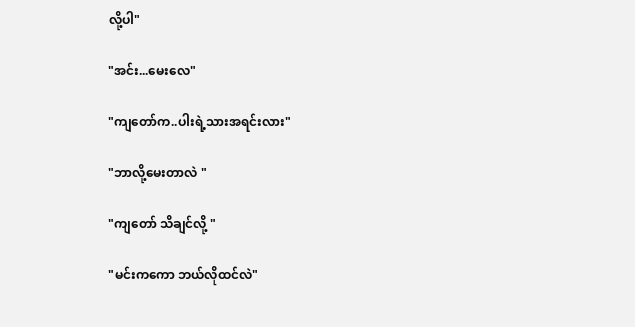လို့ပါ"

"အင်း...မေးလေ"

"ကျတော်က..ပါးရဲ့သားအရင်းလား"

"ဘာလို့မေးတာလဲ "

"ကျတော် သိချင်လို့ "

"မင်းကကော ဘယ်လိုထင်လဲ"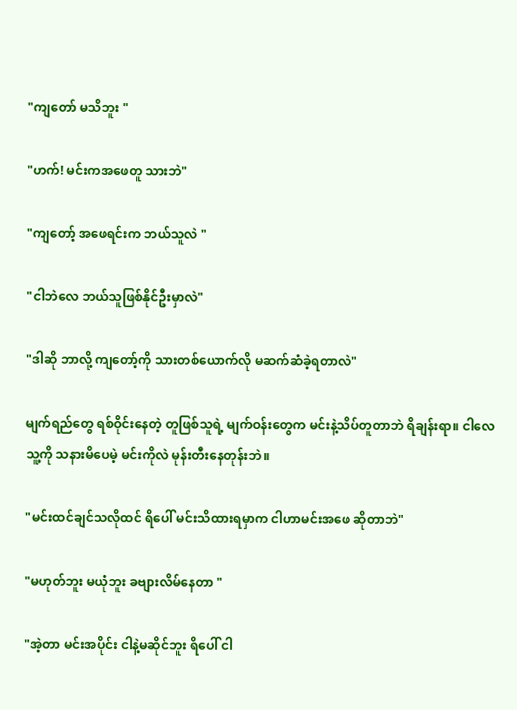"ကျတော် မသိဘူး "

"ဟက်! မင်းကအဖေတူ သားဘဲ"

"ကျတော့် အဖေရင်းက ဘယ်သူလဲ "

"ငါဘဲလေ ဘယ်သူဖြစ်နိုင်ဦးမှာလဲ"

"ဒါဆို ဘာလို့ ကျတော့်ကို သားတစ်ယောက်လို မဆက်ဆံခဲ့ရတာလဲ"

မျက်ရည်တွေ ရစ်ဝိုင်းနေတဲ့ တူဖြစ်သူရဲ့ မျက်ဝန်းတွေက မင်းနဲ့သိပ်တူတာဘဲ ရိချန်းရာ။ ငါလေ သူ့ကို သနားမိပေမဲ့ မင်းကိုလဲ မုန်းတီးနေတုန်းဘဲ။

"မင်းထင်ချင်သလိုထင် ရိပေါ် မင်းသိထားရမှာက ငါဟာမင်းအဖေ ဆိုတာဘဲ"

"မဟုတ်ဘူး မယုံဘူး ခဗျားလိမ်နေတာ "

"အဲ့တာ မင်းအပိုင်း ငါနဲ့မဆိုင်ဘူး ရိပေါ် ငါ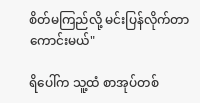စိတ်မကြည်လို့ မင်းပြန်လိုက်တာ ကောင်းမယ်"

ရိပေါ်က သူ့ထံ စာအုပ်တစ်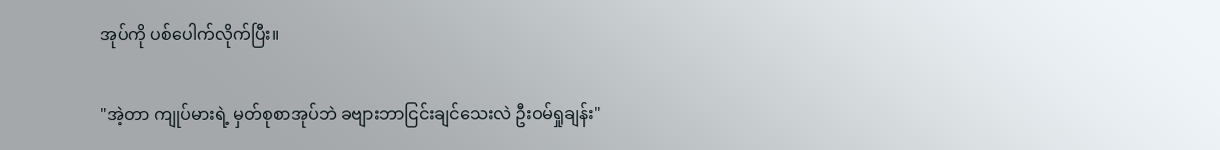အုပ်ကို ပစ်ပေါက်လိုက်ပြီး။

"အဲ့တာ ကျုပ်မားရဲ့ မှတ်စုစာအုပ်ဘဲ ခဗျားဘာငြင်းချင်သေးလဲ ဦးဝမ်ရှုချန်း"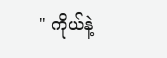" ကိုယ်နဲ့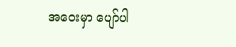အဝေးမှာ ပျော်ပါ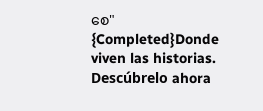စေ"  {Completed}Donde viven las historias. Descúbrelo ahora